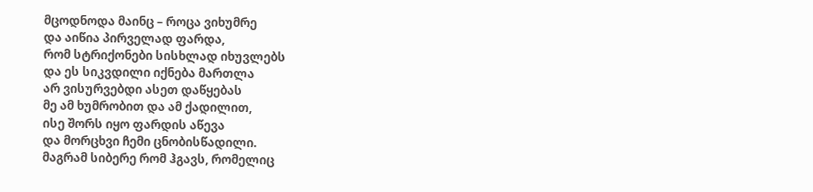მცოდნოდა მაინც – როცა ვიხუმრე
და აიწია პირველად ფარდა,
რომ სტრიქონები სისხლად იხუვლებს
და ეს სიკვდილი იქნება მართლა
არ ვისურვებდი ასეთ დაწყებას
მე ამ ხუმრობით და ამ ქადილით,
ისე შორს იყო ფარდის აწევა
და მორცხვი ჩემი ცნობისწადილი.
მაგრამ სიბერე რომ ჰგავს, რომელიც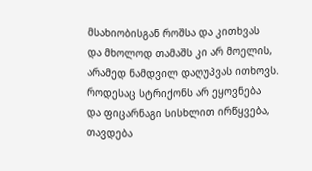მსახიობისგან როშსა და კითხვას
და მხოლოდ თამაშს კი არ მოელის,
არამედ ნამდვილ დაღუპვას ითხოვს.
როდესაც სტრიქონს არ ეყოვნება
და ფიცარნაგი სისხლით ირწყვება,
თავდება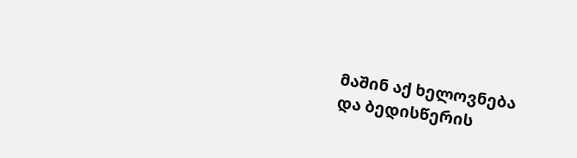მაშინ აქ ხელოვნება
და ბედისწერის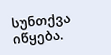სუნთქვა იწყება.